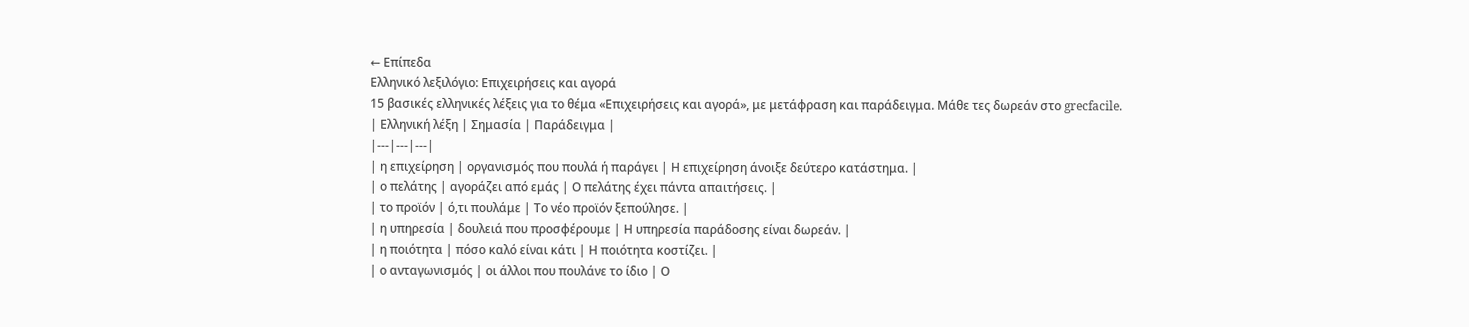← Επίπεδα
Ελληνικό λεξιλόγιο: Επιχειρήσεις και αγορά
15 βασικές ελληνικές λέξεις για το θέμα «Επιχειρήσεις και αγορά», με μετάφραση και παράδειγμα. Μάθε τες δωρεάν στο grecfacile.
| Ελληνική λέξη | Σημασία | Παράδειγμα |
|---|---|---|
| η επιχείρηση | οργανισμός που πουλά ή παράγει | Η επιχείρηση άνοιξε δεύτερο κατάστημα. |
| ο πελάτης | αγοράζει από εμάς | Ο πελάτης έχει πάντα απαιτήσεις. |
| το προϊόν | ό,τι πουλάμε | Το νέο προϊόν ξεπούλησε. |
| η υπηρεσία | δουλειά που προσφέρουμε | Η υπηρεσία παράδοσης είναι δωρεάν. |
| η ποιότητα | πόσο καλό είναι κάτι | Η ποιότητα κοστίζει. |
| ο ανταγωνισμός | οι άλλοι που πουλάνε το ίδιο | Ο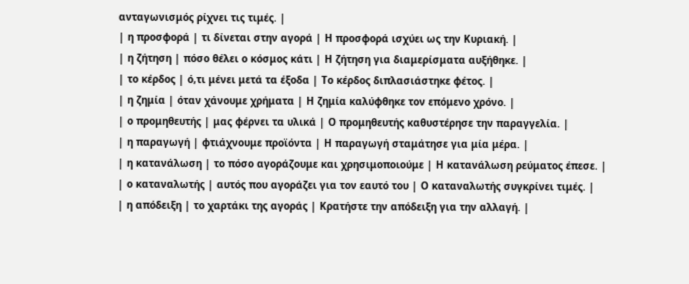ανταγωνισμός ρίχνει τις τιμές. |
| η προσφορά | τι δίνεται στην αγορά | Η προσφορά ισχύει ως την Κυριακή. |
| η ζήτηση | πόσο θέλει ο κόσμος κάτι | Η ζήτηση για διαμερίσματα αυξήθηκε. |
| το κέρδος | ό,τι μένει μετά τα έξοδα | Το κέρδος διπλασιάστηκε φέτος. |
| η ζημία | όταν χάνουμε χρήματα | Η ζημία καλύφθηκε τον επόμενο χρόνο. |
| ο προμηθευτής | μας φέρνει τα υλικά | Ο προμηθευτής καθυστέρησε την παραγγελία. |
| η παραγωγή | φτιάχνουμε προϊόντα | Η παραγωγή σταμάτησε για μία μέρα. |
| η κατανάλωση | το πόσο αγοράζουμε και χρησιμοποιούμε | Η κατανάλωση ρεύματος έπεσε. |
| ο καταναλωτής | αυτός που αγοράζει για τον εαυτό του | Ο καταναλωτής συγκρίνει τιμές. |
| η απόδειξη | το χαρτάκι της αγοράς | Κρατήστε την απόδειξη για την αλλαγή. |